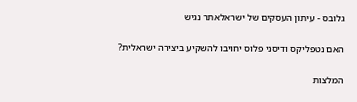גלובס - עיתון העסקים של ישראלאתר נגיש

האם נטפליקס ודיסני פלוס יחויבו להשקיע ביצירה ישראלית?

המלצות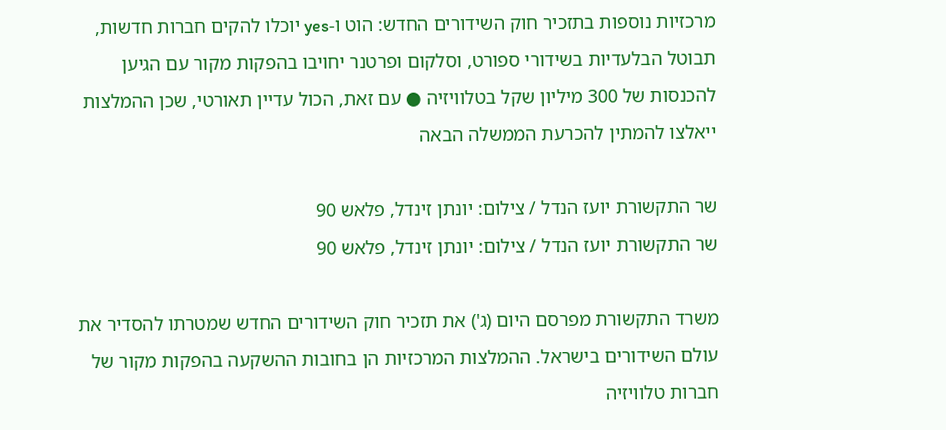מרכזיות נוספות בתזכיר חוק השידורים החדש: הוט ו-yes יוכלו להקים חברות חדשות, תבוטל הבלעדיות בשידורי ספורט, וסלקום ופרטנר יחויבו בהפקות מקור עם הגיען להכנסות של 300 מיליון שקל בטלוויזיה ● עם זאת, הכול עדיין תאורטי, שכן ההמלצות ייאלצו להמתין להכרעת הממשלה הבאה

שר התקשורת יועז הנדל / צילום: יונתן זינדל, פלאש 90
שר התקשורת יועז הנדל / צילום: יונתן זינדל, פלאש 90

משרד התקשורת מפרסם היום (ג') את תזכיר חוק השידורים החדש שמטרתו להסדיר את עולם השידורים בישראל. ההמלצות המרכזיות הן בחובות ההשקעה בהפקות מקור של חברות טלוויזיה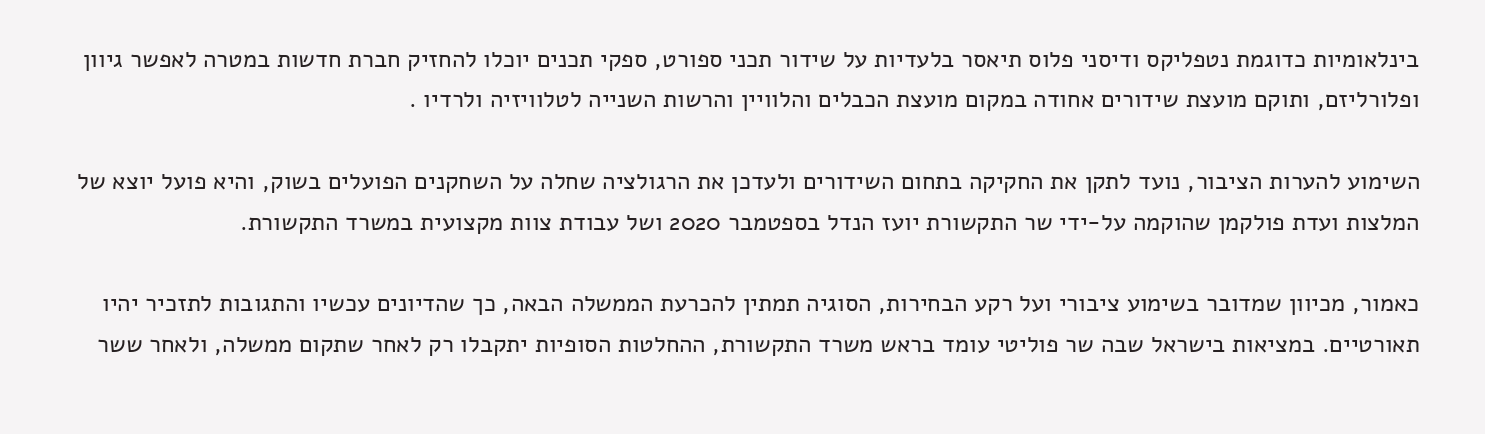בינלאומיות כדוגמת נטפליקס ודיסני פלוס תיאסר בלעדיות על שידור תכני ספורט, ספקי תכנים יוכלו להחזיק חברת חדשות במטרה לאפשר גיוון ופלורליזם, ותוקם מועצת שידורים אחודה במקום מועצת הכבלים והלוויין והרשות השנייה לטלוויזיה ולרדיו .

השימוע להערות הציבור, נועד לתקן את החקיקה בתחום השידורים ולעדכן את הרגולציה שחלה על השחקנים הפועלים בשוק, והיא פועל יוצא של המלצות ועדת פולקמן שהוקמה על-ידי שר התקשורת יועז הנדל בספטמבר 2020 ושל עבודת צוות מקצועית במשרד התקשורת.

כאמור, מכיוון שמדובר בשימוע ציבורי ועל רקע הבחירות, הסוגיה תמתין להכרעת הממשלה הבאה, כך שהדיונים עכשיו והתגובות לתזכיר יהיו תאורטיים. במציאות בישראל שבה שר פוליטי עומד בראש משרד התקשורת, ההחלטות הסופיות יתקבלו רק לאחר שתקום ממשלה, ולאחר ששר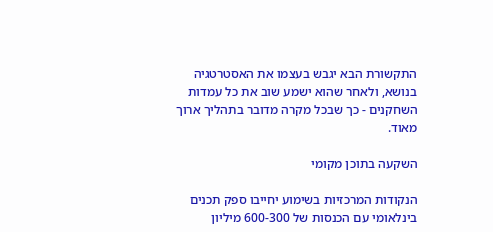התקשורת הבא יגבש בעצמו את האסטרטגיה בנושא, ולאחר שהוא ישמע שוב את כל עמדות השחקנים - כך שבכל מקרה מדובר בתהליך ארוך מאוד.

השקעה בתוכן מקומי

הנקודות המרכזיות בשימוע יחייבו ספק תכנים בינלאומי עם הכנסות של 600-300 מיליון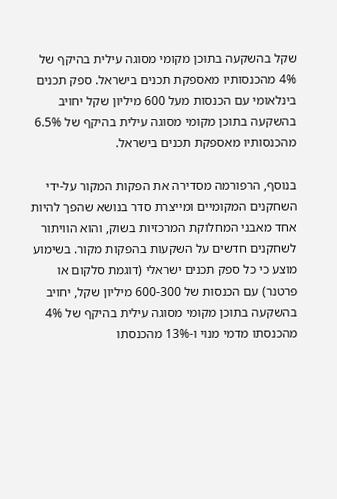שקל בהשקעה בתוכן מקומי מסוגה עילית בהיקף של 4% מהכנסותיו מאספקת תכנים בישראל. ספק תכנים בינלאומי עם הכנסות מעל 600 מיליון שקל יחויב בהשקעה בתוכן מקומי מסוגה עילית בהיקף של 6.5% מהכנסותיו מאספקת תכנים בישראל.

בנוסף, הרפורמה מסדירה את הפקות המקור על-ידי השחקנים המקומיים ומייצרת סדר בנושא שהפך להיות אחד מאבני המחלוקת המרכזיות בשוק, והוא הוויתור לשחקנים חדשים על השקעות בהפקות מקור. בשימוע מוצע כי כל ספק תכנים ישראלי (דוגמת סלקום או פרטנר) עם הכנסות של 600-300 מיליון שקל, יחויב בהשקעה בתוכן מקומי מסוגה עילית בהיקף של 4% מהכנסתו מדמי מנוי ו-13% מהכנסתו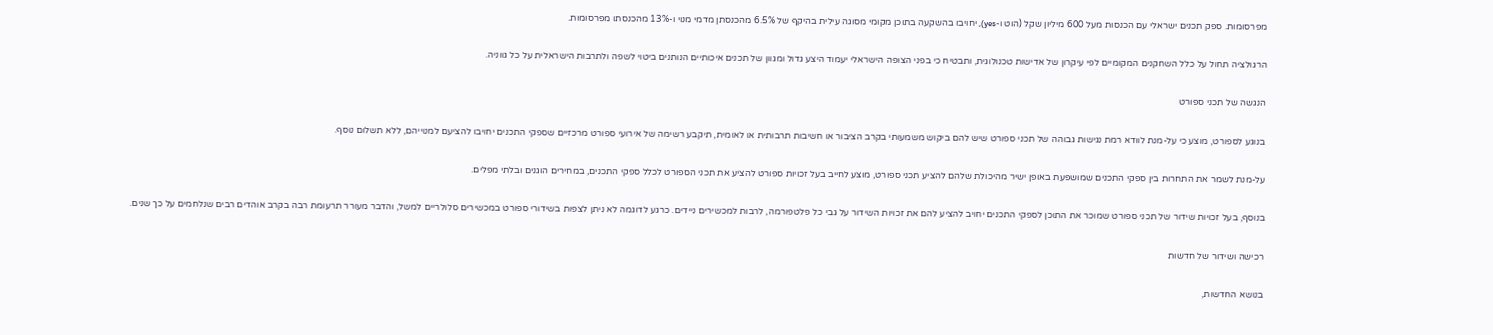מפרסומות. ספק תכנים ישראלי עם הכנסות מעל 600 מיליון שקל (הוט ו-yes), יחויבו בהשקעה בתוכן מקומי מסוגה עילית בהיקף של 6.5% מהכנסתן מדמי מנוי ו-13% מהכנסתו מפרסומות.

הרגולציה תחול על כלל השחקנים המקומיים לפי עיקרון של אדישות טכנולוגית, ותבטיח כי בפני הצופה הישראלי יעמוד היצע גדול ומגוון של תכנים איכותיים הנותנים ביטוי לשפה ולתרבות הישראלית על כל גווניה.

הנגשה של תכני ספורט

בנוגע לספורט, מוצע כי על-מנת לוודא רמת נגישות גבוהה של תכני ספורט שיש להם ביקוש משמעותי בקרב הציבור או חשיבות תרבותית או לאומית, תיקבע רשימה של אירועי ספורט מרכזיים שספקי התכנים יחויבו להציעם למנוייהם, ללא תשלום נוסף.

על-מנת לשמר את התחרות בין ספקי התכנים שמושפעת באופן ישיר מהיכולת שלהם להציע תכני ספורט, מוצע לחייב בעל זכויות ספורט להציע את תכני הספורט לכלל ספקי התכנים, במחירים הוגנים ובלתי מפלים.

בנוסף, בעל זכויות שידור של תכני ספורט שמוכר את התוכן לספקי התכנים יחויב להציע להם את זכויות השידור על גבי כל פלטפורמה, לרבות למכשירים ניידים. כרגע לדוגמה לא ניתן לצפות בשידורי ספורט במכשירים סלולריים למשל, והדבר מעורר תרעומת רבה בקרב אוהדים רבים שנלחמים על כך שנים.

רכישה ושידור של חדשות

בנושא החדשות,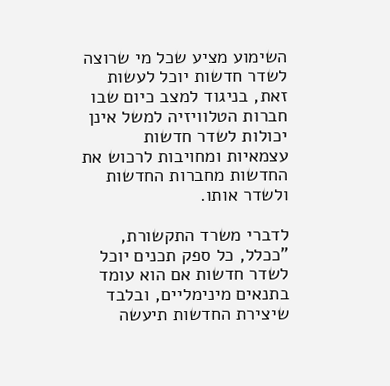השימוע מציע שכל מי שרוצה לשדר חדשות יוכל לעשות זאת, בניגוד למצב כיום שבו חברות הטלוויזיה למשל אינן יכולות לשדר חדשות עצמאיות ומחויבות לרכוש את החדשות מחברות החדשות ולשדר אותו.

לדברי משרד התקשורת, "ככלל, כל ספק תכנים יוכל לשדר חדשות אם הוא עומד בתנאים מינימליים, ובלבד שיצירת החדשות תיעשה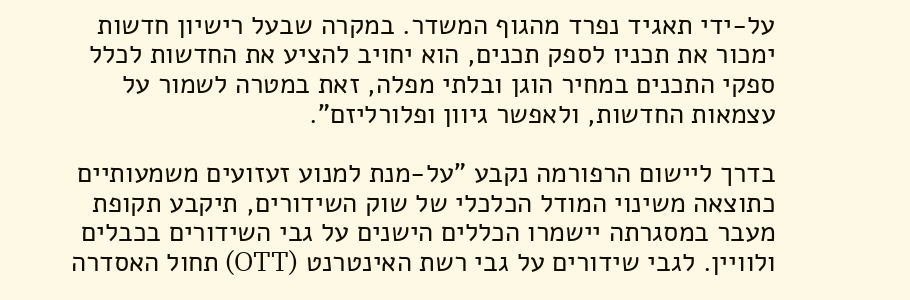על-ידי תאגיד נפרד מהגוף המשדר. במקרה שבעל רישיון חדשות ימכור את תכניו לספק תכנים, הוא יחויב להציע את החדשות לכלל ספקי התכנים במחיר הוגן ובלתי מפלה, זאת במטרה לשמור על עצמאות החדשות, ולאפשר גיוון ופלורליזם".

בדרך ליישום הרפורמה נקבע "על-מנת למנוע זעזועים משמעותיים כתוצאה משינוי המודל הכלכלי של שוק השידורים, תיקבע תקופת מעבר במסגרתה יישמרו הכללים הישנים על גבי השידורים בכבלים ולוויין. לגבי שידורים על גבי רשת האינטרנט (OTT) תחול האסדרה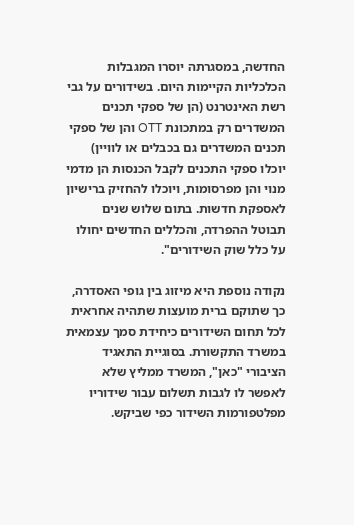החדשה, במסגרתה יוסרו המגבלות הכלכליות הקיימות היום. בשידורים על גבי רשת האינטרנט (הן של ספקי תכנים המשדרים רק במתכונת OTT והן של ספקי תכנים המשדרים גם בכבלים או לוויין) יוכלו ספקי התכנים לקבל הכנסות הן מדמי מנוי והן מפרסומות, ויוכלו להחזיק ברישיון לאספקת חדשות. בתום שלוש שנים תבוטל ההפרדה, והכללים החדשים יחולו על כלל שוק השידורים".

נקודה נוספת היא מיזוג בין גופי האסדרה, כך שתוקם ברית מועצות שתהיה אחראית לכל תחום השידורים כיחידת סמך עצמאית במשרד התקשורת. בסוגיית התאגיד הציבורי "כאן", המשרד ממליץ שלא לאפשר לו לגבות תשלום עבור שידוריו מפלטפורמות השידור כפי שביקש.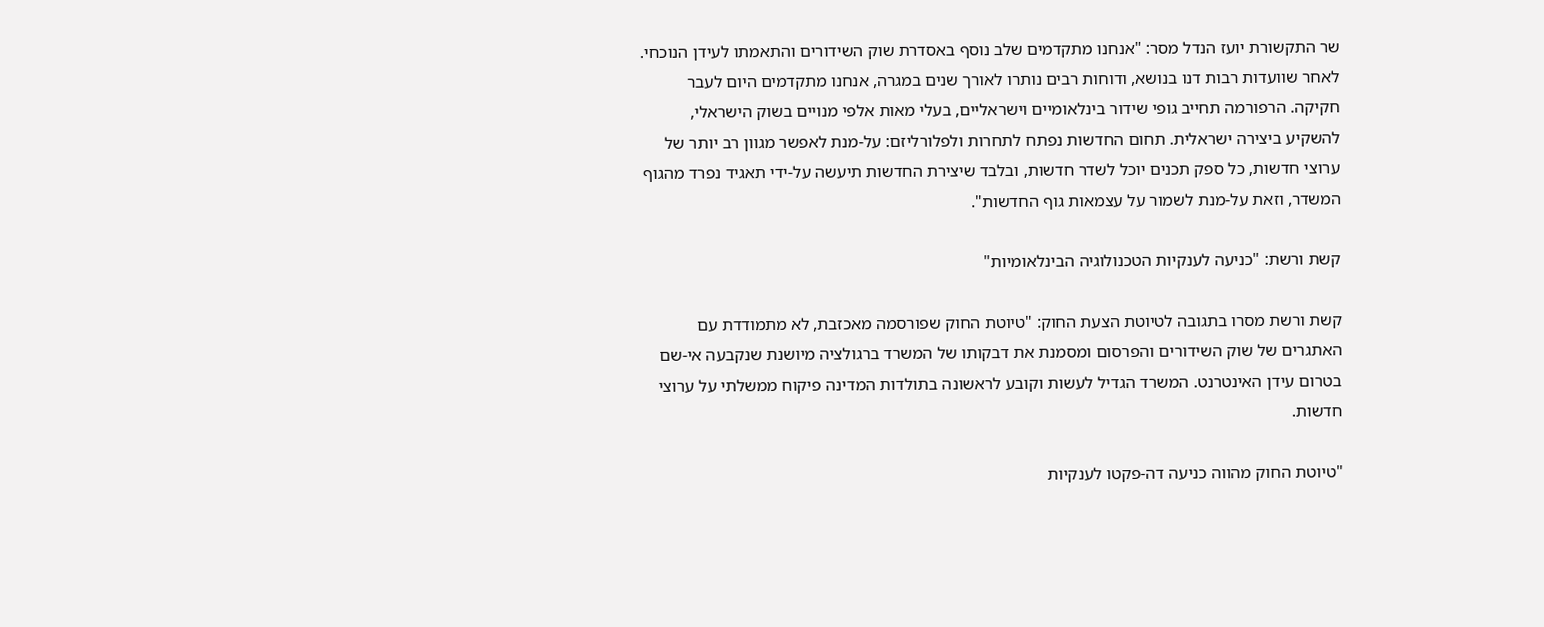שר התקשורת יועז הנדל מסר: "אנחנו מתקדמים שלב נוסף באסדרת שוק השידורים והתאמתו לעידן הנוכחי. לאחר שוועדות רבות דנו בנושא, ודוחות רבים נותרו לאורך שנים במגרה, אנחנו מתקדמים היום לעבר חקיקה. הרפורמה תחייב גופי שידור בינלאומיים וישראליים, בעלי מאות אלפי מנויים בשוק הישראלי, להשקיע ביצירה ישראלית. תחום החדשות נפתח לתחרות ולפלורליזם: על-מנת לאפשר מגוון רב יותר של ערוצי חדשות, כל ספק תכנים יוכל לשדר חדשות, ובלבד שיצירת החדשות תיעשה על-ידי תאגיד נפרד מהגוף המשדר, וזאת על-מנת לשמור על עצמאות גוף החדשות".

קשת ורשת: "כניעה לענקיות הטכנולוגיה הבינלאומיות"

קשת ורשת מסרו בתגובה לטיוטת הצעת החוק: "טיוטת החוק שפורסמה מאכזבת, לא מתמודדת עם האתגרים של שוק השידורים והפרסום ומסמנת את דבקותו של המשרד ברגולציה מיושנת שנקבעה אי-שם בטרום עידן האינטרנט. המשרד הגדיל לעשות וקובע לראשונה בתולדות המדינה פיקוח ממשלתי על ערוצי חדשות.

"טיוטת החוק מהווה כניעה דה-פקטו לענקיות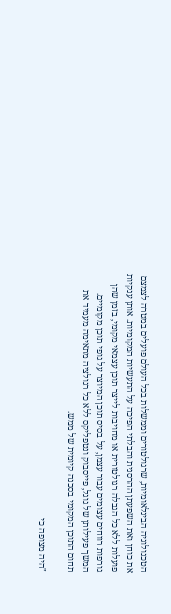הטכנולוגיה הבינלאומיות, שרגולטורים וממשלות בכל העולם פועלים במטרה לצמצם את כוחן ואת השפעתן ההרסנית והבלתי הפיכה על התעשיות המקומיות. אותן ענקיות פועלות ללא כל הגבלה רגולטורית או מחויבות לייצר תוכן עצמאי מקומי, בזמן שהן גורפות רווחים עצומים עבור עצמן, על בסיס תוכן המיוצר על גופי תוכן מקומיים. המשך פעילותן של גוגל, פייסבוק ונטפליקס ללא כל רגולציה מתאימה מעמיד את תחום התוכן המקומי בסכנה קיומית של ממש.

"היה מצופה כי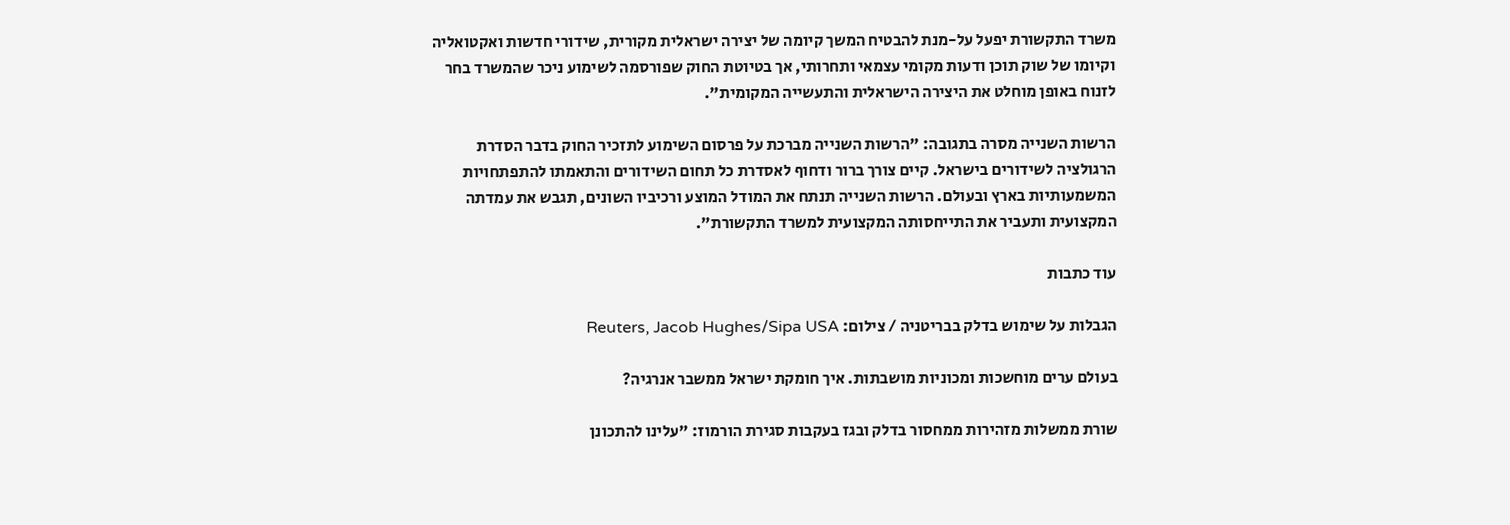משרד התקשורת יפעל על-מנת להבטיח המשך קיומה של יצירה ישראלית מקורית, שידורי חדשות ואקטואליה וקיומו של שוק תוכן ודעות מקומי עצמאי ותחרותי, אך בטיוטת החוק שפורסמה לשימוע ניכר שהמשרד בחר לזנוח באופן מוחלט את היצירה הישראלית והתעשייה המקומית".

הרשות השנייה מסרה בתגובה: "הרשות השנייה מברכת על פרסום השימוע לתזכיר החוק בדבר הסדרת הרגולציה לשידורים בישראל. קיים צורך ברור ודחוף לאסדרת כל תחום השידורים והתאמתו להתפתחויות המשמעותיות בארץ ובעולם. הרשות השנייה תנתח את המודל המוצע ורכיביו השונים, תגבש את עמדתה המקצועית ותעביר את התייחסותה המקצועית למשרד התקשורת".

עוד כתבות

הגבלות על שימוש בדלק בבריטניה / צילום: Reuters, Jacob Hughes/Sipa USA

בעולם ערים מוחשכות ומכוניות מושבתות. איך חומקת ישראל ממשבר אנרגיה?

שורת ממשלות מזהירות ממחסור בדלק ובגז בעקבות סגירת הורמוז: "עלינו להתכונן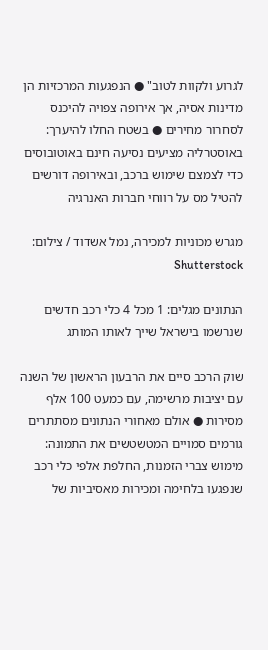לגרוע ולקוות לטוב" ● הנפגעות המרכזיות הן מדינות אסיה, אך אירופה צפויה להיכנס לסחרור מחירים ● בשטח החלו להיערך: באוסטרליה מציעים נסיעה חינם באוטובוסים כדי לצמצם שימוש ברכב, ובאירופה דורשים להטיל מס על רווחי חברות האנרגיה

מגרש מכוניות למכירה, נמל אשדוד / צילום: Shutterstock

הנתונים מגלים: 1 מכל 4 כלי רכב חדשים שנרשמו בישראל שייך לאותו המותג

שוק הרכב סיים את הרבעון הראשון של השנה עם יציבות מרשימה, עם כמעט 100 אלף מסירות ● אולם מאחורי הנתונים מסתתרים גורמים סמויים המטשטשים את התמונה: מימוש צברי הזמנות, החלפת אלפי כלי רכב שנפגעו בלחימה ומכירות מאסיביות של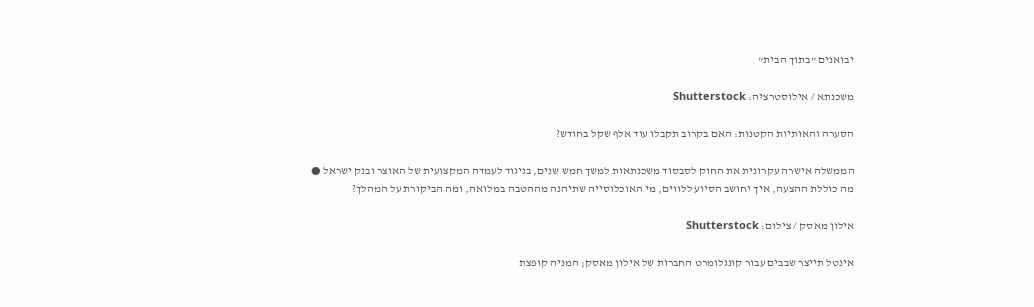יבואנים "בתוך הבית"

משכנתא / אילוסטרציה: Shutterstock

הסערה והאותיות הקטנות: האם בקרוב תקבלו עוד אלף שקל בחודש?

הממשלה אישרה עקרונית את החוק לסבסוד משכנתאות למשך חמש שנים, בניגוד לעמדה המקצועית של האוצר ובנק ישראל ● מה כוללת ההצעה, איך יחושב הסיוע ללווים, מי האוכלוסייה שתיהנה מההטבה במלואה, ומה הביקורת על המהלך?

אילון מאסק / צילום: Shutterstock

אינטל תייצר שבבים עבור קונגלומרט החברות של אילון מאסק; המניה קופצת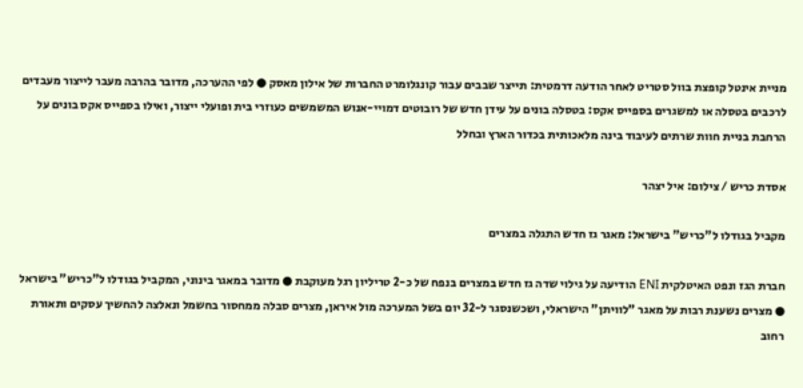מניית אינטל קופצת בוול סטריט לאחר הודעה דרמטית: תייצר שבבים עבור קונגלומרט החברות של אילון מאסק ● לפי ההערכה, מדובר בהרבה מעבר לייצור מעבדים לרכבים בטסלה או למשגרים בספייס אקס: בטסלה בונים על עידן חדש של רובוטים דמויי-אנוש המשמשים כעוזרי בית ופועלי ייצור, ואילו בספייס אקס בונים על הרחבת בניית חוות שרתים לעיבוד בינה מלאכותית בכדור הארץ ובחלל

אסדת כריש / צילום: איל יצהר

מקביל בגודלו ל"כריש" בישראל: מאגר גז חדש התגלה במצרים

חברת הגז ונפט האיטלקית ENI הודיעה על גילוי שדה גז חדש במצרים בנפח של כ-2 טריליון רגל מעוקבת ● מדובר במאגר בינוני, המקביל בגודלו ל"כריש" בישראל ● מצרים נשענת רבות על מאגר "לוויתן" הישראלי, ושכשנסגר ל-32 יום בשל המערכה מול איראן, מצרים סבלה ממחסור בחשמל ונאלצה להחשיך עסקים ותאורת רחוב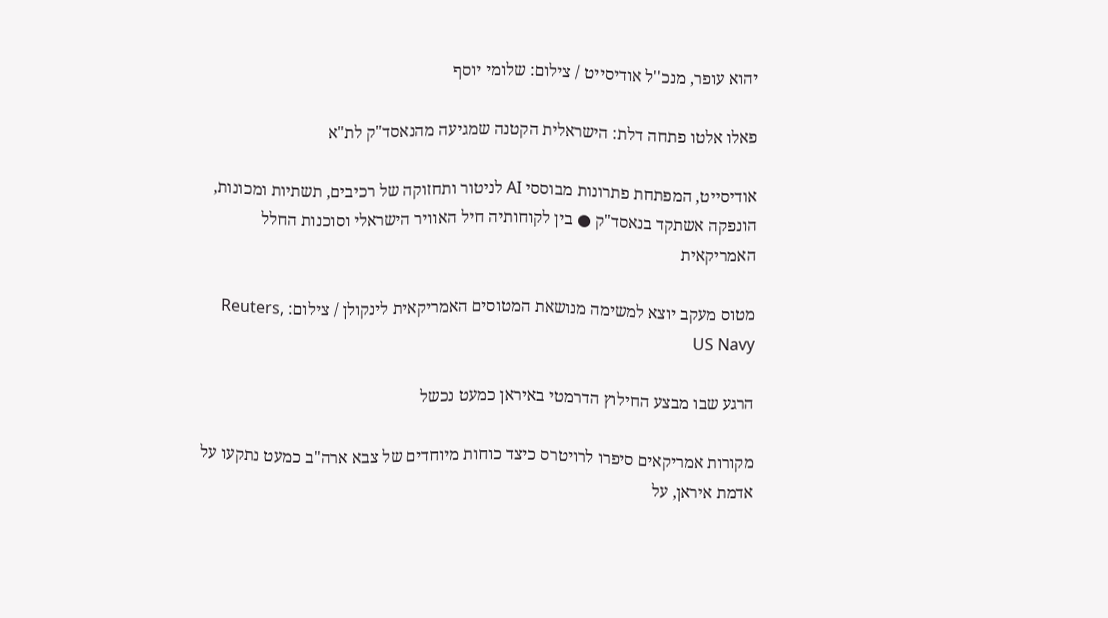יהוא עופר, מנכ''ל אודיסייט / צילום: שלומי יוסף

פאלו אלטו פתחה דלת: הישראלית הקטנה שמגיעה מהנאסד"ק לת"א

אודיסייט, המפתחת פתרונות מבוססי AI לניטור ותחזוקה של רכיבים, תשתיות ומכונות, הונפקה אשתקד בנאסד"ק ● בין לקוחותיה חיל האוויר הישראלי וסוכנות החלל האמריקאית

מטוס מעקב יוצא למשימה מנושאת המטוסים האמריקאית לינקולן / צילום: Reuters, US Navy

הרגע שבו מבצע החילוץ הדרמטי באיראן כמעט נכשל

מקורות אמריקאים סיפרו לרויטרס כיצד כוחות מיוחדים של צבא ארה"ב כמעט נתקעו על אדמת איראן, על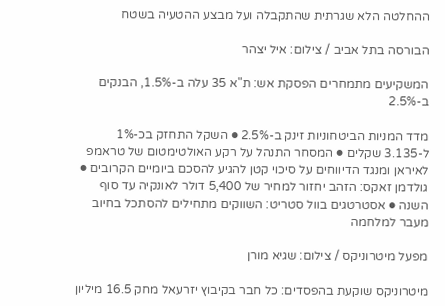ההחלטה הלא שגרתית שהתקבלה ועל מבצע ההטעיה בשטח

הבורסה בתל אביב / צילום: איל יצהר

המשקיעים מתמחרים הפסקת אש: ת"א 35 עלה ב-1.5%, הבנקים ב-2.5%

מדד המניות הביטחוניות זינק ב-2.5% ● השקל התחזק בכ-1% ל-3.135 שקלים ● המסחר התנהל על רקע האולטימטום של טראמפ לאיראן ומנגד הדיווחים על סיכוי קטן להגיע להסכם ביומיים הקרובים ● גולדמן זאקס: הזהב יחזור למחיר של 5,400 דולר לאונקיה עד סוף השנה ● אסטרטגים בוול סטריט: השווקים מתחילים להסתכל בחיוב מעבר למלחמה

מפעל מיטרוניקס / צילום: שגיא מורן

מיטרוניקס שוקעת בהפסדים: כל חבר בקיבוץ יזרעאל מחק 16.5 מיליון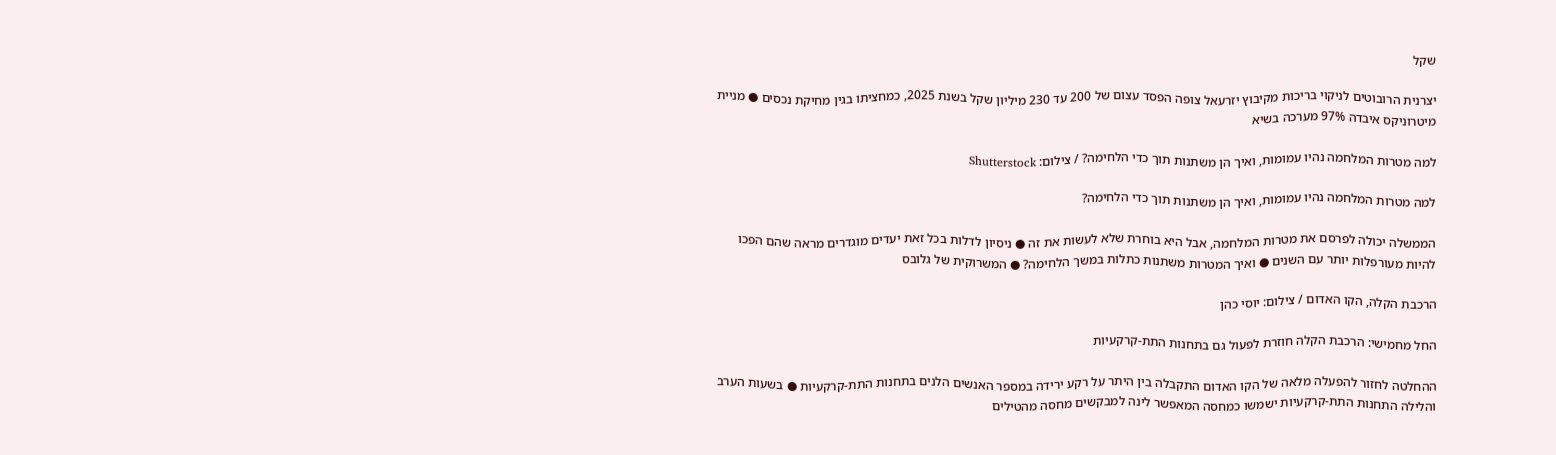שקל

יצרנית הרובוטים לניקוי בריכות מקיבוץ יזרעאל צופה הפסד עצום של 200 עד 230 מיליון שקל בשנת 2025, כמחציתו בגין מחיקת נכסים ● מניית מיטרוניקס איבדה 97% מערכה בשיא

למה מטרות המלחמה נהיו עמומות, ואיך הן משתנות תוך כדי הלחימה? / צילום: Shutterstock

למה מטרות המלחמה נהיו עמומות, ואיך הן משתנות תוך כדי הלחימה?

הממשלה יכולה לפרסם את מטרות המלחמה, אבל היא בוחרת שלא לעשות את זה ● ניסיון לדלות בכל זאת יעדים מוגדרים מראה שהם הפכו להיות מעורפלות יותר עם השנים ● ואיך המטרות משתנות כתלות במשך הלחימה? ● המשרוקית של גלובס

הרכבת הקלה, הקו האדום / צילום: יוסי כהן

החל מחמישי: הרכבת הקלה חוזרת לפעול גם בתחנות התת-קרקעיות

ההחלטה לחזור להפעלה מלאה של הקו האדום התקבלה בין היתר על רקע ירידה במספר האנשים הלנים בתחנות התת-קרקעיות ● בשעות הערב והלילה התחנות התת-קרקעיות ישמשו כמחסה המאפשר לינה למבקשים מחסה מהטילים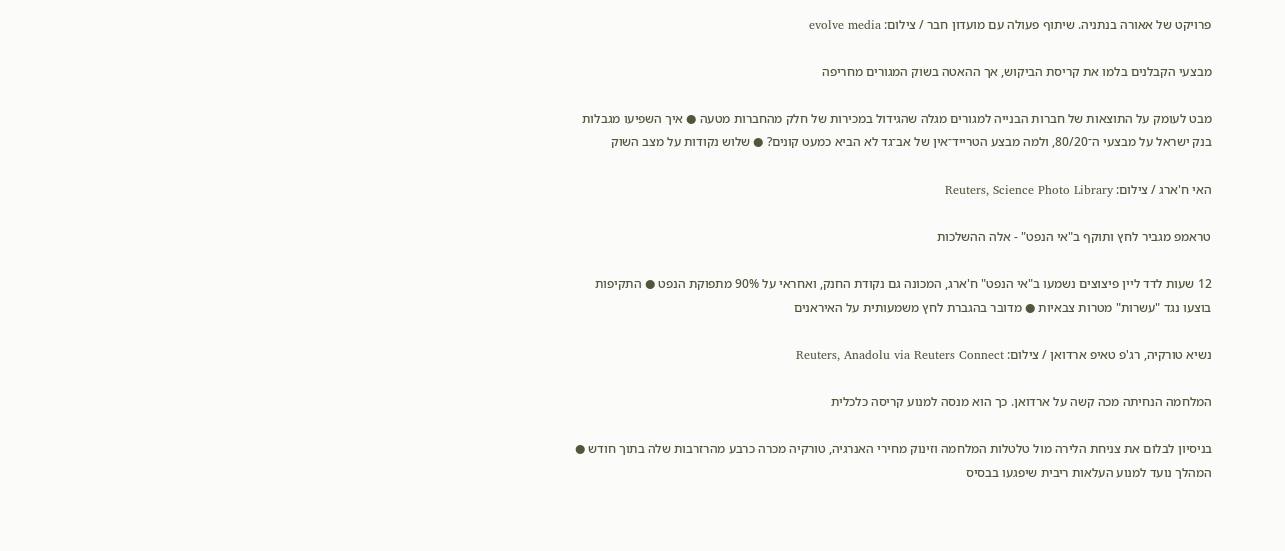פרויקט של אאורה בנתניה. שיתוף פעולה עם מועדון חבר / צילום: evolve media

מבצעי הקבלנים בלמו את קריסת הביקוש, אך ההאטה בשוק המגורים מחריפה

מבט לעומק על התוצאות של חברות הבנייה למגורים מגלה שהגידול במכירות של חלק מהחברות מטעה ● איך השפיעו מגבלות בנק ישראל על מבצעי ה־80/20, ולמה מבצע הטרייד־אין של אב־גד לא הביא כמעט קונים? ● שלוש נקודות על מצב השוק

האי ח'ארג / צילום: Reuters, Science Photo Library

טראמפ מגביר לחץ ותוקף ב"אי הנפט" - אלה ההשלכות

12 שעות לדד ליין פיצוצים נשמעו ב"אי הנפט" ח'ארג, המכונה גם נקודת החנק, ואחראי על 90% מתפוקת הנפט ● התקיפות בוצעו נגד "עשרות" מטרות צבאיות ● מדובר בהגברת לחץ משמעותית על האיראנים

נשיא טורקיה, רג'פ טאיפ ארדואן / צילום: Reuters, Anadolu via Reuters Connect

המלחמה הנחיתה מכה קשה על ארדואן. כך הוא מנסה למנוע קריסה כלכלית

בניסיון לבלום את צניחת הלירה מול טלטלות המלחמה וזינוק מחירי האנרגיה, טורקיה מכרה כרבע מהרזרבות שלה בתוך חודש ● המהלך נועד למנוע העלאות ריבית שיפגעו בבסיס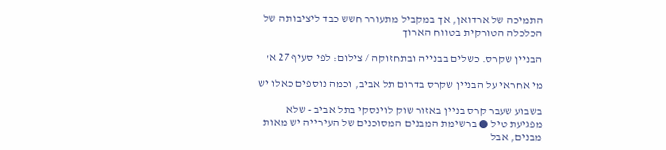התמיכה של ארדואן, אך במקביל מתעורר חשש כבד ליציבותה של הכלכלה הטורקית בטווח הארוך

הבניין שקרס. כשלים בבנייה ובתחזוקה / צילום: לפי סעיף 27 א'

מי אחראי על הבניין שקרס בדרום תל אביב, וכמה נוספים כאלו יש

בשבוע שעבר קרס בניין באזור שוק לוינסקי בתל אביב - שלא מפגיעת טיל ● ברשימת המבנים המסוכנים של העירייה יש מאות מבנים, אבל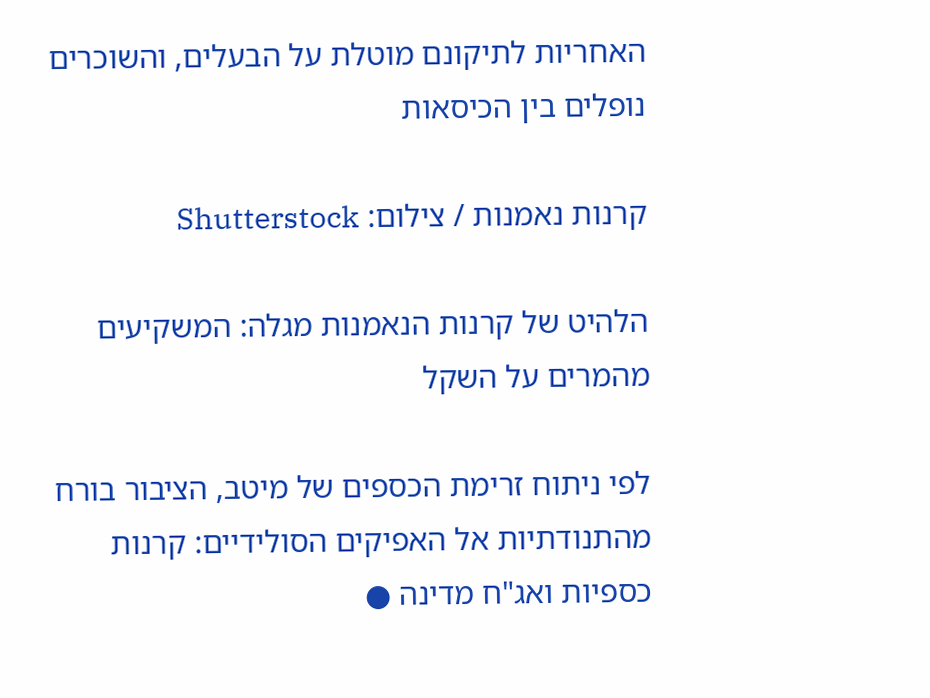האחריות לתיקונם מוטלת על הבעלים, והשוכרים נופלים בין הכיסאות

קרנות נאמנות / צילום: Shutterstock

הלהיט של קרנות הנאמנות מגלה: המשקיעים מהמרים על השקל

לפי ניתוח זרימת הכספים של מיטב, הציבור בורח מהתנודתיות אל האפיקים הסולידיים: קרנות כספיות ואג"ח מדינה ●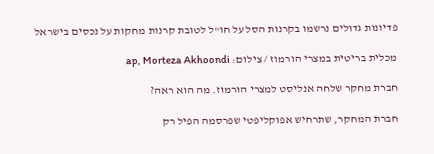פדיונות גדולים נרשמו בקרנות הסל על חו"ל לטובת קרנות מחקות על נכסים בישראל

מכלית בריטית במצרי הורמוז / צילום: ap, Morteza Akhoondi

חברת מחקר שלחה אנליסט למצרי הורמוז. מה הוא ראה?

חברת המחקר, שתרחיש אפוקליפטי שפרסמה הפיל רק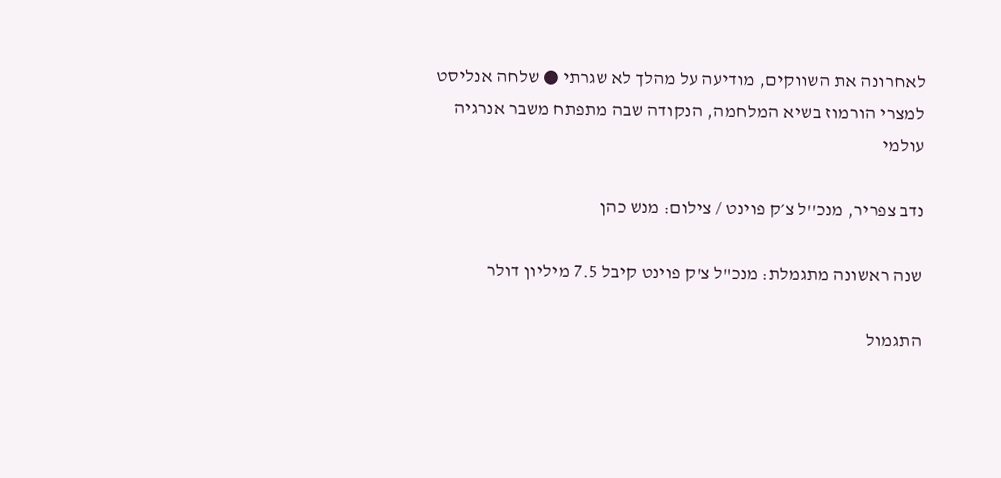לאחרונה את השווקים, מודיעה על מהלך לא שגרתי ● שלחה אנליסט למצרי הורמוז בשיא המלחמה, הנקודה שבה מתפתח משבר אנרגיה עולמי

נדב צפריר, מנכ''ל צ׳ק פוינט / צילום: מנש כהן

שנה ראשונה מתגמלת: מנכ"ל צ'ק פוינט קיבל 7.5 מיליון דולר

התגמול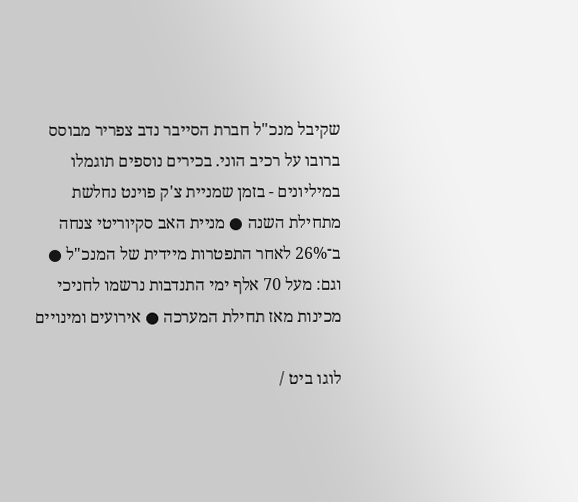שקיבל מנכ"ל חברת הסייבר נדב צפריר מבוסס ברובו על רכיב הוני. בכירים נוספים תוגמלו במיליונים - בזמן שמניית צ'ק פוינט נחלשת מתחילת השנה ● מניית האב סקיוריטי צנחה ב־26% לאחר התפטרות מיידית של המנכ"ל ● וגם: מעל 70 אלף ימי התנדבות נרשמו לחניכי מכינות מאז תחילת המערכה ● אירועים ומינויים

לוגו ביט /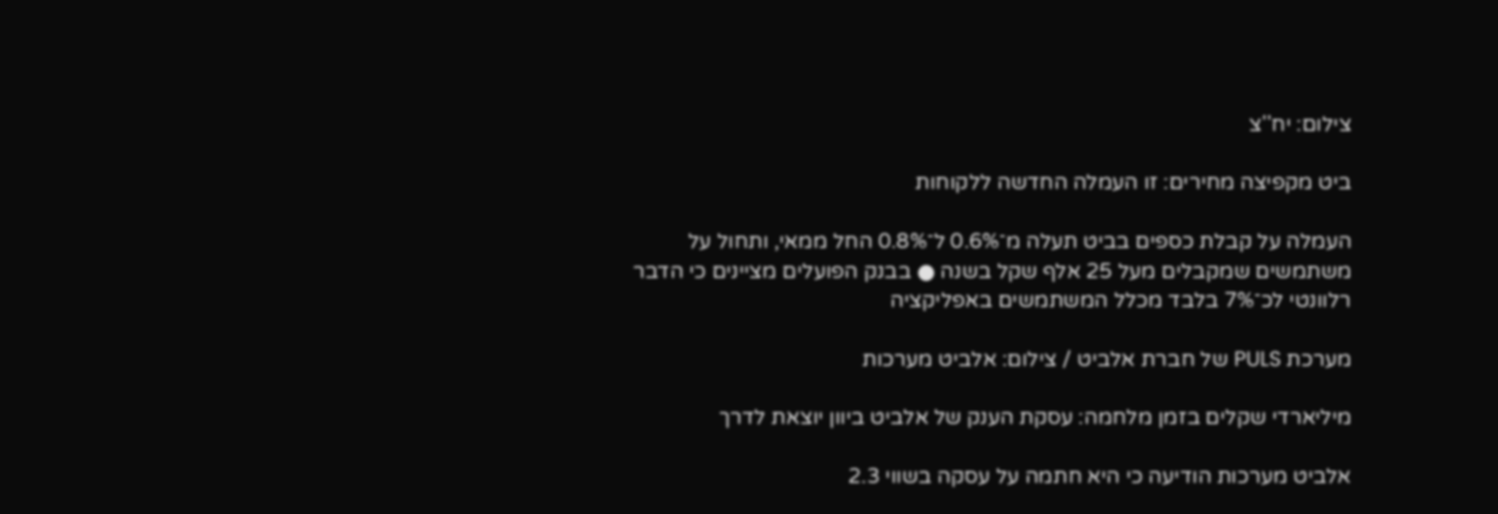צילום: יח''צ

ביט מקפיצה מחירים: זו העמלה החדשה ללקוחות

העמלה על קבלת כספים בביט תעלה מ־0.6% ל־0.8% החל ממאי, ותחול על משתמשים שמקבלים מעל 25 אלף שקל בשנה ● בבנק הפועלים מציינים כי הדבר רלוונטי לכ־7% בלבד מכלל המשתמשים באפליקציה

מערכת PULS של חברת אלביט / צילום: אלביט מערכות

מיליארדי שקלים בזמן מלחמה: עסקת הענק של אלביט ביוון יוצאת לדרך

אלביט מערכות הודיעה כי היא חתמה על עסקה בשווי 2.3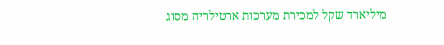מיליארד שקל למכירת מערכות ארטילריה מסוג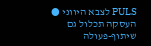PULS לצבא היווני ● העסקה תכלול גם שיתוף-פעולה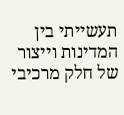תעשייתי בין המדינות וייצור של חלק מרכיבי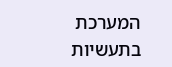המערכת בתעשיות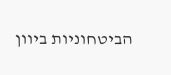הביטחוניות ביוון